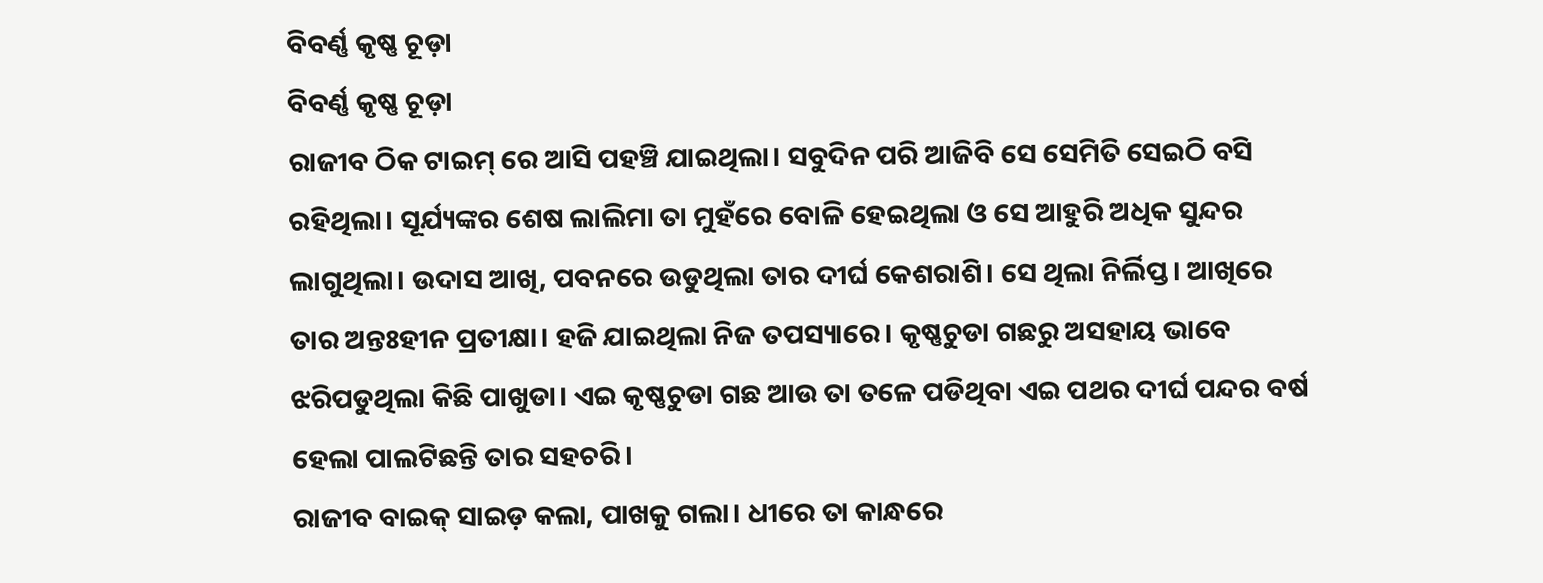ବିବର୍ଣ୍ଣ କୃଷ୍ଣ ଚୂଡ଼ା
ବିବର୍ଣ୍ଣ କୃଷ୍ଣ ଚୂଡ଼ା
ରାଜୀବ ଠିକ ଟାଇମ୍ ରେ ଆସି ପହଞ୍ଚି ଯାଇଥିଲା। ସବୁଦିନ ପରି ଆଜିବି ସେ ସେମିତି ସେଇଠି ବସି ରହିଥିଲା। ସୂର୍ଯ୍ୟଙ୍କର ଶେଷ ଲାଲିମା ତା ମୁହଁରେ ବୋଳି ହେଇଥିଲା ଓ ସେ ଆହୁରି ଅଧିକ ସୁନ୍ଦର ଲାଗୁଥିଲା। ଉଦାସ ଆଖି, ପବନରେ ଉଡୁଥିଲା ତାର ଦୀର୍ଘ କେଶରାଶି। ସେ ଥିଲା ନିର୍ଲିପ୍ତ। ଆଖିରେ ତାର ଅନ୍ତଃହୀନ ପ୍ରତୀକ୍ଷା। ହଜି ଯାଇଥିଲା ନିଜ ତପସ୍ୟାରେ। କୃଷ୍ଣଚୁଡା ଗଛରୁ ଅସହାୟ ଭାବେ ଝରିପଡୁଥିଲା କିଛି ପାଖୁଡା। ଏଇ କୃଷ୍ଣଚୁଡା ଗଛ ଆଉ ତା ତଳେ ପଡିଥିବା ଏଇ ପଥର ଦୀର୍ଘ ପନ୍ଦର ବର୍ଷ ହେଲା ପାଲଟିଛନ୍ତି ତାର ସହଚରି।
ରାଜୀବ ବାଇକ୍ ସାଇଡ଼ କଲା, ପାଖକୁ ଗଲା। ଧୀରେ ତା କାନ୍ଧରେ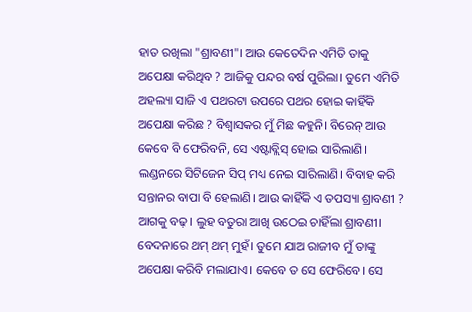ହାତ ରଖିଲା "ଶ୍ରାବଣୀ"। ଆଉ କେତେଦିନ ଏମିତି ତାକୁ ଅପେକ୍ଷା କରିଥିବ ? ଆଜିକୁ ପନ୍ଦର ବର୍ଷ ପୁରିଲା। ତୁମେ ଏମିତି ଅହଲ୍ୟା ସାଜି ଏ ପଥରଟା ଉପରେ ପଥର ହୋଇ କାହିଁକି ଅପେକ୍ଷା କରିଛ ? ବିଶ୍ୱାସକର ମୁଁ ମିଛ କହୁନି। ବିରେନ୍ ଆଉ କେବେ ବି ଫେରିବନି, ସେ ଏଷ୍ଟାବ୍ଲିସ୍ ହୋଇ ସାରିଲାଣି। ଲଣ୍ଡନରେ ସିଟିଜେନ ସିପ୍ ମଧ୍ୟ ନେଇ ସାରିଲାଣି। ବିବାହ କରି ସନ୍ତାନର ବାପା ବି ହେଲାଣି। ଆଉ କାହିଁକି ଏ ତପସ୍ୟା ଶ୍ରାବଣୀ ? ଆଗକୁ ବଢ଼। ଲୁହ ବତୁରା ଆଖି ଉଠେଇ ଚାହିଁଲା ଶ୍ରାବଣୀ। ବେଦନାରେ ଥମ୍ ଥମ୍ ମୁହଁ। ତୁମେ ଯାଅ ରାଜୀବ ମୁଁ ତାଙ୍କୁ ଅପେକ୍ଷା କରିବି ମଲାଯାଏ। କେବେ ତ ସେ ଫେରିବେ। ସେ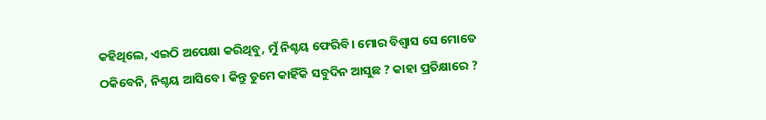କହିଥିଲେ, ଏଇଠି ଅପେକ୍ଷା କରିଥିବୁ, ମୁଁ ନିଶ୍ଚୟ ଫେରିବି। ମୋର ବିଶ୍ୱାସ ସେ ମୋତେ ଠକିବେନି, ନିଶ୍ଚୟ ଆସିବେ। କିନ୍ତୁ ତୁମେ କାହିଁକି ସବୁଦିନ ଆସୁଛ ? କାହା ପ୍ରତିକ୍ଷାରେ ?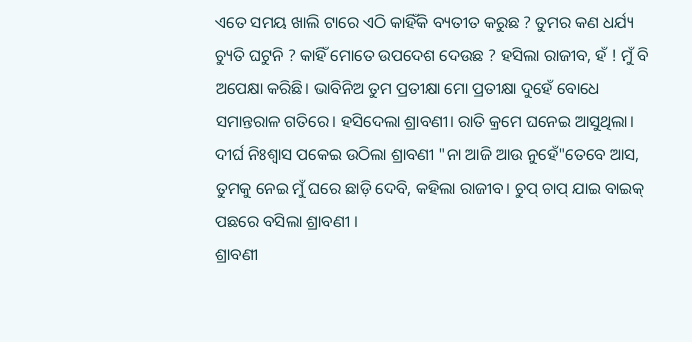ଏତେ ସମୟ ଖାଲି ଟାରେ ଏଠି କାହିଁକି ବ୍ୟତୀତ କରୁଛ ? ତୁମର କଣ ଧର୍ଯ୍ୟ ଚ୍ୟୁତି ଘଟୁନି ? କାହିଁ ମୋତେ ଉପଦେଶ ଦେଉଛ ? ହସିଲା ରାଜୀବ, ହଁ ! ମୁଁ ବି ଅପେକ୍ଷା କରିଛି। ଭାବିନିଅ ତୁମ ପ୍ରତୀକ୍ଷା ମୋ ପ୍ରତୀକ୍ଷା ଦୁହେଁ ବୋଧେ ସମାନ୍ତରାଳ ଗତିରେ। ହସିଦେଲା ଶ୍ରାବଣୀ। ରାତି କ୍ରମେ ଘନେଇ ଆସୁଥିଲା। ଦୀର୍ଘ ନିଃଶ୍ୱାସ ପକେଇ ଉଠିଲା ଶ୍ରାବଣୀ "ନା ଆଜି ଆଉ ନୁହେଁ"ତେବେ ଆସ, ତୁମକୁ ନେଇ ମୁଁ ଘରେ ଛାଡ଼ି ଦେବି, କହିଲା ରାଜୀବ। ଚୁପ୍ ଚାପ୍ ଯାଇ ବାଇକ୍ ପଛରେ ବସିଲା ଶ୍ରାବଣୀ ।
ଶ୍ରାବଣୀ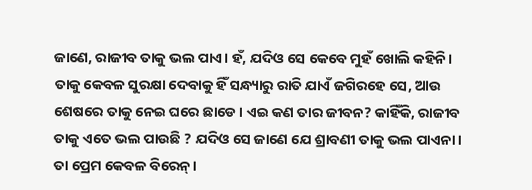ଜାଣେ, ରାଜୀବ ତାକୁ ଭଲ ପାଏ। ହଁ, ଯଦିଓ ସେ କେବେ ମୁହଁ ଖୋଲି କହିନି। ତାକୁ କେବଳ ସୁରକ୍ଷା ଦେବାକୁ ହିଁ ସନ୍ଧ୍ୟାରୁ ରାତି ଯାଏଁ ଜଗିରହେ ସେ, ଆଉ ଶେଷରେ ତାକୁ ନେଇ ଘରେ ଛାଡେ। ଏଇ କଣ ତାର ଜୀବନ? କାହିଁକି, ରାଜୀବ ତାକୁ ଏତେ ଭଲ ପାଉଛି ? ଯଦିଓ ସେ ଜାଣେ ଯେ ଶ୍ରାବଣୀ ତାକୁ ଭଲ ପାଏନା। ତା ପ୍ରେମ କେବଳ ବିରେନ୍।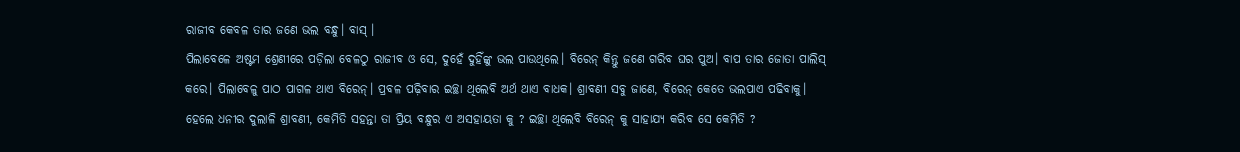ରାଜୀବ କେବଳ ତାର ଜଣେ ଭଲ ବନ୍ଧୁ। ବାସ୍ ।
ପିଲାବେଳେ ଅଷ୍ଟମ ଶ୍ରେଣୀରେ ପଡ଼ିଲା ବେଳଠୁ ରାଜୀବ ଓ ସେ, ଦୁହେଁ ଦୁହିଁଙ୍କୁ ଭଲ ପାଉଥିଲେ। ବିରେନ୍ କିନ୍ତୁ ଜଣେ ଗରିବ ଘର ପୁଅ। ବାପ ତାର ଜୋତା ପାଲିସ୍ କରେ। ପିଲାବେଳୁ ପାଠ ପାଗଳ ଥାଏ ବିରେନ୍। ପ୍ରବଳ ପଢ଼ିବାର ଇଚ୍ଛା ଥିଲେବି ଅର୍ଥ ଥାଏ ବାଧକ। ଶ୍ରାବଣୀ ସବୁ ଜାଣେ, ବିରେନ୍ କେତେ ଭଲପାଏ ପଢିବାକୁ। ହେଲେ ଧନୀର ଦୁଲାଳି ଶ୍ରାବଣୀ, କେମିତି ସହନ୍ତା ତା ପ୍ରିୟ ବନ୍ଧୁର ଏ ଅସହାୟତା କୁ ? ଇଚ୍ଛା ଥିଲେବି ବିରେନ୍ କୁ ସାହାଯ୍ୟ କରିବ ସେ କେମିତି ?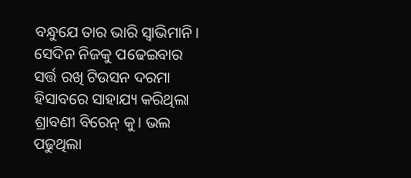ବନ୍ଧୁଯେ ତାର ଭାରି ସ୍ୱାଭିମାନି। ସେଦିନ ନିଜକୁ ପଢେଇବାର ସର୍ତ୍ତ ରଖି ଟିଉସନ ଦରମା ହିସାବରେ ସାହାଯ୍ୟ କରିଥିଲା ଶ୍ରାବଣୀ ବିରେନ୍ କୁ। ଭଲ ପଢୁଥିଲା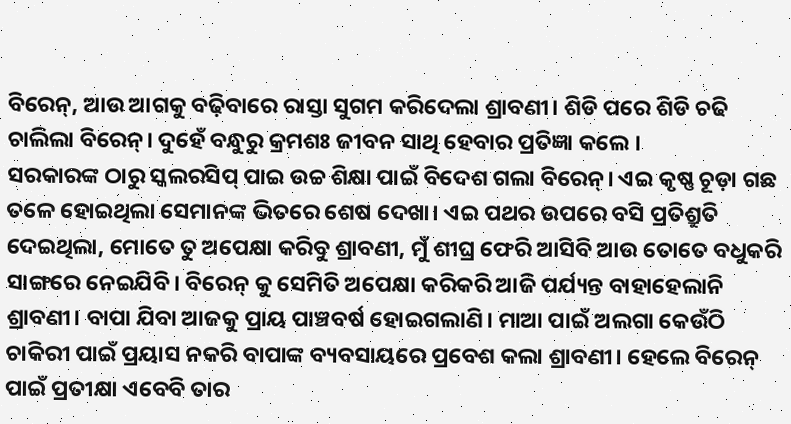ବିରେନ୍, ଆଉ ଆଗକୁ ବଢ଼ିବାରେ ରାସ୍ତା ସୁଗମ କରିଦେଲା ଶ୍ରାବଣୀ। ଶିଡି ପରେ ଶିଡି ଚଢି ଚାଲିଲା ବିରେନ୍। ଦୁହେଁ ବନ୍ଧୁରୁ କ୍ରମଶଃ ଜୀବନ ସାଥି ହେବାର ପ୍ରତିଜ୍ଞା କଲେ ।
ସରକାରଙ୍କ ଠାରୁ ସ୍କଲରସିପ୍ ପାଇ ଉଚ୍ଚ ଶିକ୍ଷା ପାଇଁ ବିଦେଶ ଗଲା ବିରେନ୍। ଏଇ କୃଷ୍ଣ ଚୂଡ଼ା ଗଛ ତଳେ ହୋଇଥିଲା ସେମାନଙ୍କ ଭିତରେ ଶେଷ ଦେଖା। ଏଇ ପଥର ଉପରେ ବସି ପ୍ରତିଶ୍ରୁତି ଦେଇଥିଲା, ମୋତେ ତୁ ଅପେକ୍ଷା କରିବୁ ଶ୍ରାବଣୀ, ମୁଁ ଶୀଘ୍ର ଫେରି ଆସିବି ଆଉ ତୋତେ ବଧୁକରି ସାଙ୍ଗରେ ନେଇଯିବି। ବିରେନ୍ କୁ ସେମିତି ଅପେକ୍ଷା କରିକରି ଆଜି ପର୍ଯ୍ୟନ୍ତ ବାହାହେଲାନି ଶ୍ରାବଣୀ। ବାପା ଯିବା ଆଜକୁ ପ୍ରାୟ ପାଞ୍ଚବର୍ଷ ହୋଇଗଲାଣି। ମାଆ ପାଇଁ ଅଲଗା କେଉଁଠି ଚାକିରୀ ପାଇଁ ପ୍ରୟାସ ନକରି ବାପାଙ୍କ ବ୍ୟବସାୟରେ ପ୍ରବେଶ କଲା ଶ୍ରାବଣୀ। ହେଲେ ବିରେନ୍ ପାଇଁ ପ୍ରତୀକ୍ଷା ଏବେବି ତାର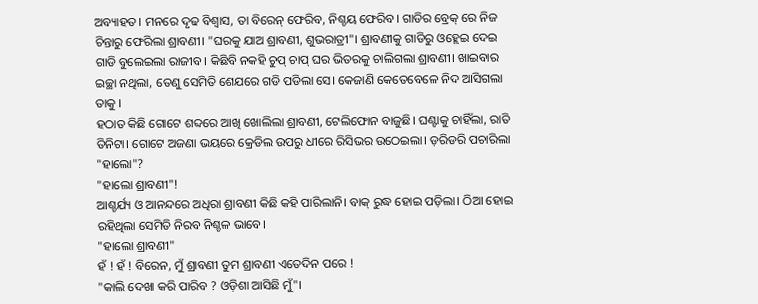ଅବ୍ୟାହତ। ମନରେ ଦୃଢ ବିଶ୍ବାସ, ତା ବିରେନ୍ ଫେରିବ, ନିଶ୍ଚୟ ଫେରିବ। ଗାଡିର ବ୍ରେକ୍ ରେ ନିଜ ଚିନ୍ତାରୁ ଫେରିଲା ଶ୍ରାବଣୀ। "ଘରକୁ ଯାଅ ଶ୍ରାବଣୀ, ଶୁଭରାତ୍ରୀ"। ଶ୍ରାବଣୀକୁ ଗାଡିରୁ ଓହ୍ଲେଇ ଦେଇ ଗାଡି ବୁଲେଇଲା ରାଜୀବ। କିଛିବି ନକହି ଚୁପ୍ ଚାପ୍ ଘର ଭିତରକୁ ଚାଲିଗଲା ଶ୍ରାବଣୀ। ଖାଇବାର ଇଚ୍ଛା ନଥିଲା, ତେଣୁ ସେମିତି ଶେଯରେ ଗଡି ପଡିଲା ସେ। କେଜାଣି କେତେବେଳେ ନିଦ ଆସିଗଲା ତାକୁ ।
ହଠାତ କିଛି ଗୋଟେ ଶବ୍ଦରେ ଆଖି ଖୋଲିଲା ଶ୍ରାବଣୀ, ଟେଲିଫୋନ ବାଜୁଛି। ଘଣ୍ଟାକୁ ଚାହିଁଲା, ରାତି ତିନିଟା। ଗୋଟେ ଅଜଣା ଭୟରେ କ୍ରେଡିଲ ଉପରୁ ଧୀରେ ରିସିଭର ଉଠେଇଲା। ଡ଼ରିଡରି ପଚାରିଲା "ହାଲୋ"?
"ହାଲୋ ଶ୍ରାବଣୀ"!
ଆଶ୍ଚର୍ଯ୍ୟ ଓ ଆନନ୍ଦରେ ଅଧିରା ଶ୍ରାବଣୀ କିଛି କହି ପାରିଲାନି। ବାକ୍ ରୁଦ୍ଧ ହୋଇ ପଡ଼ିଲା। ଠିଆ ହୋଇ ରହିଥିଲା ସେମିତି ନିରବ ନିଶ୍ଚଳ ଭାବେ।
"ହାଲୋ ଶ୍ରାବଣୀ"
ହଁ ! ହଁ ! ବିରେନ, ମୁଁ ଶ୍ରାବଣୀ ତୁମ ଶ୍ରାବଣୀ ଏତେଦିନ ପରେ !
"କାଲି ଦେଖା କରି ପାରିବ ? ଓଡ଼ିଶା ଆସିଛି ମୁଁ"।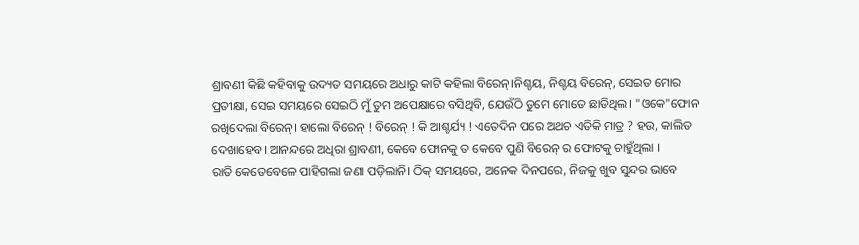ଶ୍ରାବଣୀ କିଛି କହିବାକୁ ଉଦ୍ୟତ ସମୟରେ ଅଧାରୁ କାଟି କହିଲା ବିରେନ୍।ନିଶ୍ଚୟ, ନିଶ୍ଚୟ ବିରେନ୍, ସେଇତ ମୋର ପ୍ରତୀକ୍ଷା, ସେଇ ସମୟରେ ସେଇଠି ମୁଁ ତୁମ ଅପେକ୍ଷାରେ ବସିଥିବି, ଯେଉଁଠି ତୁମେ ମୋତେ ଛାଡିଥିଲ। "ଓକେ"ଫୋନ ରଖିଦେଲା ବିରେନ୍। ହାଲୋ ବିରେନ୍ ! ବିରେନ୍ ! କି ଆଶ୍ଚର୍ଯ୍ୟ ! ଏତେଦିନ ପରେ ଅଥଚ ଏତିକି ମାତ୍ର ? ହଉ, କାଲିତ ଦେଖାହେବ। ଆନନ୍ଦରେ ଅଧିରା ଶ୍ରାବଣୀ, କେବେ ଫୋନକୁ ତ କେବେ ପୁଣି ବିରେନ୍ ର ଫୋଟକୁ ଚାହୁଁଥିଲା ।
ରାତି କେତେବେଳେ ପାହିଗଲା ଜଣା ପଡ଼ିଲାନି। ଠିକ୍ ସମୟରେ, ଅନେକ ଦିନପରେ, ନିଜକୁ ଖୁବ ସୁନ୍ଦର ଭାବେ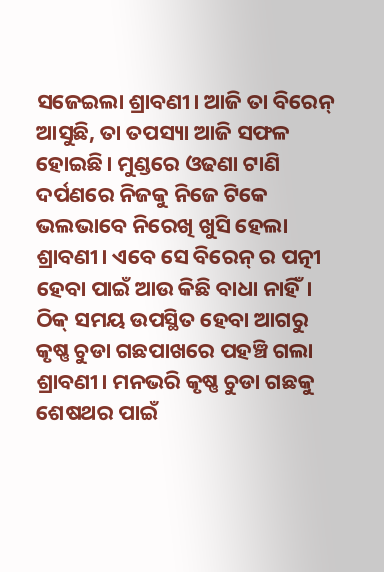ସଜେଇଲା ଶ୍ରାବଣୀ। ଆଜି ତା ବିରେନ୍ ଆସୁଛି, ତା ତପସ୍ୟା ଆଜି ସଫଳ ହୋଇଛି। ମୁଣ୍ଡରେ ଓଢଣା ଟାଣି ଦର୍ପଣରେ ନିଜକୁ ନିଜେ ଟିକେ ଭଲଭାବେ ନିରେଖି ଖୁସି ହେଲା ଶ୍ରାବଣୀ। ଏବେ ସେ ବିରେନ୍ ର ପତ୍ନୀ ହେବା ପାଇଁ ଆଉ କିଛି ବାଧା ନାହିଁ। ଠିକ୍ ସମୟ ଉପସ୍ଥିତ ହେବା ଆଗରୁ କୃଷ୍ଣ ଚୁଡା ଗଛପାଖରେ ପହଞ୍ଚି ଗଲା ଶ୍ରାବଣୀ। ମନଭରି କୃଷ୍ଣ ଚୁଡା ଗଛକୁ ଶେଷଥର ପାଇଁ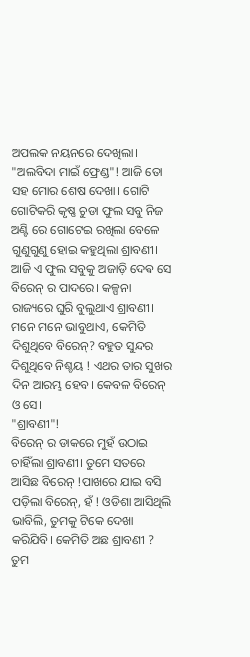ଅପଲକ ନୟନରେ ଦେଖିଲା। "ଅଲବିଦା ମାଇଁ ଫ୍ରେଣ୍ଡ"! ଆଜି ତୋ ସହ ମୋର ଶେଷ ଦେଖା। ଗୋଟି ଗୋଟିକରି କୃଷ୍ଣ ଚୁଡା ଫୁଲ ସବୁ ନିଜ ଅଣ୍ଟି ରେ ଗୋଟେଇ ରଖିଲା ବେଳେ ଗୁଣୁଗୁଣୁ ହୋଇ କହୁଥିଲା ଶ୍ରାବଣୀ। ଆଜି ଏ ଫୁଲ ସବୁକୁ ଅଜାଡ଼ି ଦେଵ ସେ ବିରେନ୍ ର ପାଦରେ। କଳ୍ପନା ରାଜ୍ୟରେ ଘୁରି ବୁଲୁଥାଏ ଶ୍ରାବଣୀ। ମନେ ମନେ ଭାବୁଥାଏ, କେମିତି ଦିଶୁଥିବେ ବିରେନ୍? ବହୁତ ସୁନ୍ଦର ଦିଶୁଥିବେ ନିଶ୍ଚୟ ! ଏଥର ତାର ସୁଖର ଦିନ ଆରମ୍ଭ ହେବ। କେବଳ ବିରେନ୍ ଓ ସେ।
"ଶ୍ରାବଣୀ"!
ବିରେନ୍ ର ଡାକରେ ମୁହଁ ଉଠାଇ ଚାହିଁଲା ଶ୍ରାବଣୀ। ତୁମେ ସତରେ ଆସିଛ ବିରେନ୍ !ପାଖରେ ଯାଇ ବସି ପଡ଼ିଲା ବିରେନ୍, ହଁ ! ଓଡିଶା ଆସିଥିଲି ଭାବିଲି, ତୁମକୁ ଟିକେ ଦେଖା କରିଯିବି। କେମିତି ଅଛ ଶ୍ରାବଣୀ ? ତୁମ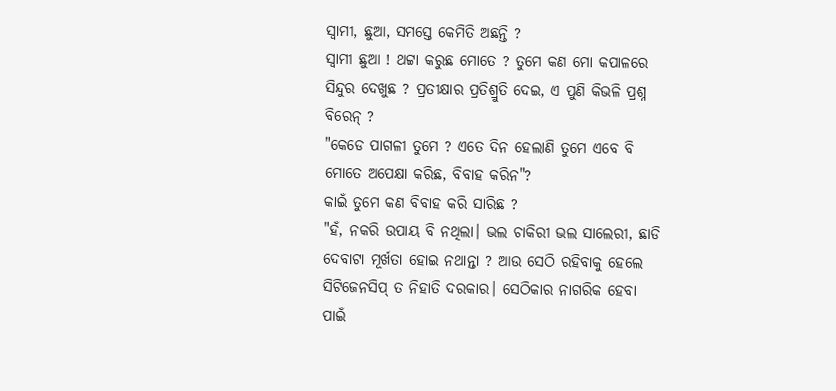ସ୍ୱାମୀ, ଛୁଆ, ସମସ୍ତେ କେମିତି ଅଛନ୍ତି ?
ସ୍ୱାମୀ ଛୁଆ ! ଥଟ୍ଟା କରୁଛ ମୋତେ ? ତୁମେ କଣ ମୋ କପାଳରେ ସିନ୍ଦୁର ଦେଖୁଛ ? ପ୍ରତୀକ୍ଷାର ପ୍ରତିଶ୍ରୁତି ଦେଇ, ଏ ପୁଣି କିଭଳି ପ୍ରଶ୍ନ ବିରେନ୍ ?
"କେଡେ ପାଗଳୀ ତୁମେ ? ଏତେ ଦିନ ହେଲାଣି ତୁମେ ଏବେ ବି ମୋତେ ଅପେକ୍ଷା କରିଛ, ବିବାହ କରିନ"?
କାଇଁ ତୁମେ କଣ ବିବାହ କରି ସାରିଛ ?
"ହଁ, ନକରି ଉପାୟ ବି ନଥିଲା। ଭଲ ଚାକିରୀ ଭଲ ସାଲେରୀ, ଛାଡି ଦେବାଟା ମୂର୍ଖତା ହୋଇ ନଥାନ୍ତା ? ଆଉ ସେଠି ରହିବାକୁ ହେଲେ ସିଟିଜେନସିପ୍ ତ ନିହାତି ଦରକାର। ସେଠିକାର ନାଗରିକ ହେବା ପାଇଁ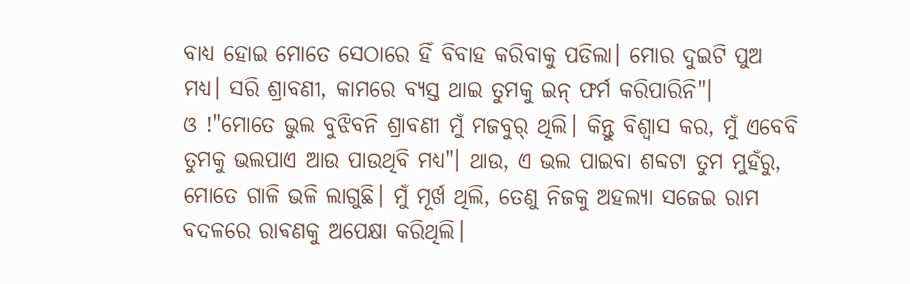ବାଧ୍ୟ ହୋଇ ମୋତେ ସେଠାରେ ହିଁ ବିବାହ କରିବାକୁ ପଡିଲା। ମୋର ଦୁଇଟି ପୁଅ ମଧ୍ୟ। ସରି ଶ୍ରାବଣୀ, କାମରେ ବ୍ୟସ୍ତ ଥାଇ ତୁମକୁ ଇନ୍ ଫର୍ମ କରିପାରିନି"।
ଓ !"ମୋତେ ଭୁଲ ବୁଝିବନି ଶ୍ରାବଣୀ ମୁଁ ମଜବୁର୍ ଥିଲି। କିନ୍ତୁ ବିଶ୍ୱାସ କର, ମୁଁ ଏବେବି ତୁମକୁ ଭଲପାଏ ଆଉ ପାଉଥିବି ମଧ୍ୟ"। ଥାଉ, ଏ ଭଲ ପାଇବା ଶବ୍ଦଟା ତୁମ ମୁହଁରୁ, ମୋତେ ଗାଳି ଭଳି ଲାଗୁଛି। ମୁଁ ମୂର୍ଖ ଥିଲି, ତେଣୁ ନିଜକୁ ଅହଲ୍ୟା ସଜେଇ ରାମ ବଦଳରେ ରାଵଣକୁ ଅପେକ୍ଷା କରିଥିଲି।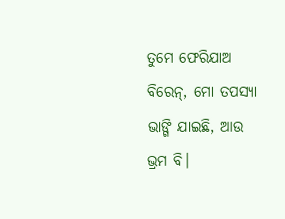ତୁମେ ଫେରିଯାଅ ବିରେନ୍, ମୋ ତପସ୍ୟା ଭାଙ୍ଗି ଯାଇଛି, ଆଉ ଭ୍ରମ ବି।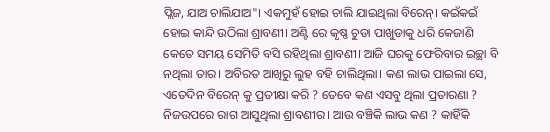ପ୍ଲିଜ, ଯାଅ ଚାଲିଯାଅ"। ଏକମୁହଁ ହୋଇ ଚାଲି ଯାଇଥିଲା ବିରେନ୍। କଇଁକଇଁ ହୋଇ କାନ୍ଦି ଉଠିଲା ଶ୍ରାବଣୀ। ଅଣ୍ଟି ରେ କୃଷ୍ଣ ଚୁଡା ପାଖୁଡାକୁ ଧରି କେଜାଣି କେତେ ସମୟ ସେମିତି ବସି ରହିଥିଲା ଶ୍ରାବଣୀ। ଆଜି ଘରକୁ ଫେରିବାର ଇଚ୍ଛା ବି ନଥିଲା ତାର। ଅବିରତ ଆଖିରୁ ଲୁହ ବହି ଚାଲିଥିଲା। କଣ ଲାଭ ପାଇଲା ସେ, ଏତେଦିନ ବିରେନ୍ କୁ ପ୍ରତୀକ୍ଷା କରି ? ତେବେ କଣ ଏସବୁ ଥିଲା ପ୍ରତାରଣା ? ନିଜଉପରେ ରାଗ ଆସୁଥିଲା ଶ୍ରାବଣୀର। ଆଉ ବଞ୍ଚିକି ଲାଭ କଣ ? କାହିଁକି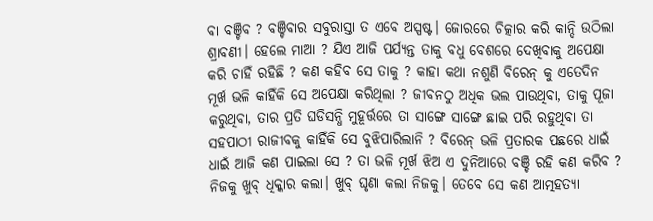ବା ବଞ୍ଚିବ ? ବଞ୍ଚିବାର ସବୁରାସ୍ତା ତ ଏବେ ଅସ୍ପଷ୍ଟ। ଜୋରରେ ଚିତ୍କାର କରି କାନ୍ଦି ଉଠିଲା ଶ୍ରାବଣୀ। ହେଲେ ମାଆ ? ଯିଏ ଆଜି ପର୍ଯ୍ୟନ୍ତ ତାକୁ ବଧୁ ବେଶରେ ଦେଖିବାକୁ ଅପେକ୍ଷା କରି ଚାହିଁ ରହିଛି ? କଣ କହିବ ସେ ତାକୁ ? କାହା କଥା ନଶୁଣି ବିରେନ୍ କୁ ଏତେଦିନ ମୂର୍ଖ ଭଳି କାହିଁକି ସେ ଅପେକ୍ଷା କରିଥିଲା ? ଜୀବନଠୁ ଅଧିକ ଭଲ ପାଉଥିବା, ତାକୁ ପୂଜା କରୁଥିବା, ତାର ପ୍ରତି ଘଡିସନ୍ଧି ମୁହୂର୍ତ୍ତରେ ତା ସାଙ୍ଗେ ସାଙ୍ଗେ ଛାଇ ପରି ରହୁଥିବା ତା ସହପାଠୀ ରାଜୀବକୁ କାହିଁକି ସେ ବୁଝିପାରିଲାନି ? ବିରେନ୍ ଭଳି ପ୍ରତାରକ ପଛରେ ଧାଇଁ ଧାଇଁ ଆଜି କଣ ପାଇଲା ସେ ? ତା ଭଳି ମୂର୍ଖ ଝିଅ ଏ ଦୁନିଆରେ ବଞ୍ଚି ରହି କଣ କରିବ ? ନିଜକୁ ଖୁବ୍ ଧିକ୍କାର କଲା। ଖୁବ୍ ଘୃଣା କଲା ନିଜକୁ। ତେବେ ସେ କଣ ଆତ୍ମହତ୍ୟା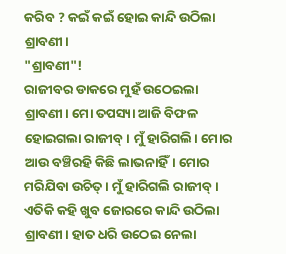କରିବ ? କଇଁ କଇଁ ହୋଇ କାନ୍ଦି ଉଠିଲା ଶ୍ରାବଣୀ।
"ଶ୍ରାବଣୀ"!
ରାଜୀବର ଡାକରେ ମୁହଁ ଉଠେଇଲା ଶ୍ରାବଣୀ। ମୋ ତପସ୍ୟା ଆଜି ବିଫଳ ହୋଇଗଲା ରାଜୀବ୍। ମୁଁ ହାରିଗଲି। ମୋର ଆଉ ବଞ୍ଚିରହି କିଛି ଲାଭନାହିଁ। ମୋର ମରିଯିବା ଉଚିତ୍। ମୁଁ ହାରିଗଲି ରାଜୀବ୍। ଏତିକି କହି ଖୁବ ଜୋରରେ କାନ୍ଦି ଉଠିଲା ଶ୍ରାବଣୀ। ହାତ ଧରି ଉଠେଇ ନେଲା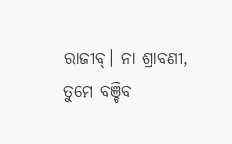ରାଜୀବ୍। ନା ଶ୍ରାବଣୀ, ତୁମେ ବଞ୍ଚିବ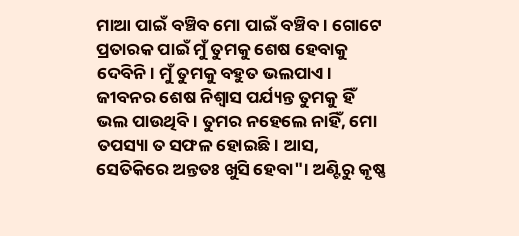ମାଆ ପାଇଁ ବଞ୍ଚିବ ମୋ ପାଇଁ ବଞ୍ଚିବ। ଗୋଟେ ପ୍ରତାରକ ପାଇଁ ମୁଁ ତୁମକୁ ଶେଷ ହେବାକୁ ଦେବିନି। ମୁଁ ତୁମକୁ ବହୁତ ଭଲପାଏ। ଜୀବନର ଶେଷ ନିଶ୍ୱାସ ପର୍ଯ୍ୟନ୍ତ ତୁମକୁ ହିଁ ଭଲ ପାଉଥିବି। ତୁମର ନହେଲେ ନାହିଁ, ମୋ ତପସ୍ୟା ତ ସଫଳ ହୋଇଛି। ଆସ, ସେତିକିରେ ଅନ୍ତତଃ ଖୁସି ହେବା"। ଅଣ୍ଟିରୁ କୃଷ୍ଣ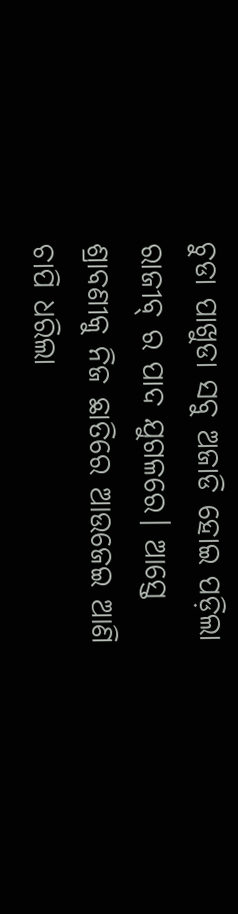ଚୁଡା ପାଖୁଡା ସବୁ ଅଜାଡି ହୋଇ ପଡ଼ିଲା ରାଜୀବ୍ ର ପାଦ ଯୁଗଳରେ। ଆସ୍ତେ ଶ୍ରାବଣୀକୁ ନିଜ ଛାତିରେ ଆଉଜେଇ ଆଣି ଚାପି ଧରିଲା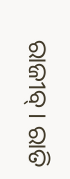ରାଜୀବ୍। ରାତି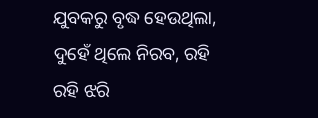ଯୁବକରୁ ବୃଦ୍ଧ ହେଉଥିଲା, ଦୁହେଁ ଥିଲେ ନିରବ, ରହି ରହି ଝରି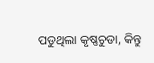ପଡୁଥିଲା କୃଷ୍ଣଚୁଡା, କିନ୍ତୁ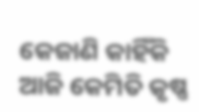କେଜାଣି କାହିଁକି ଆଜି କେମିତି କୃଷ୍ଣ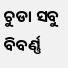ଚୁଡା ସବୁ ବିବର୍ଣ୍ଣ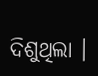ଦିଶୁଥିଲା ।